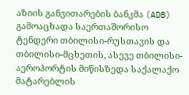აზიის განვითარების ბანკმა (ADB) გამოაცხადა საერთაშორისო ტენდერი თბილისი-რუსთავის და თბილისი-მცხეთის, ასევე თბილისი-აეროპორტის მიწისზედა საქალაქო მატარებლის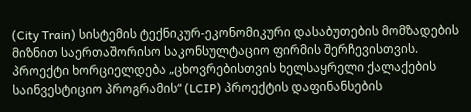(City Train) სისტემის ტექნიკურ-ეკონომიკური დასაბუთების მომზადების მიზნით საერთაშორისო საკონსულტაციო ფირმის შერჩევისთვის. პროექტი ხორციელდება „ცხოვრებისთვის ხელსაყრელი ქალაქების საინვესტიციო პროგრამის“ (LCIP) პროექტის დაფინანსების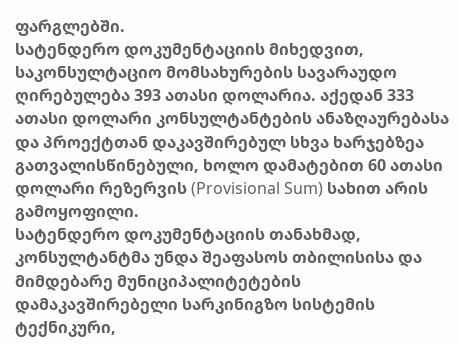ფარგლებში.
სატენდერო დოკუმენტაციის მიხედვით, საკონსულტაციო მომსახურების სავარაუდო ღირებულება 393 ათასი დოლარია. აქედან 333 ათასი დოლარი კონსულტანტების ანაზღაურებასა და პროექტთან დაკავშირებულ სხვა ხარჯებზეა გათვალისწინებული, ხოლო დამატებით 60 ათასი დოლარი რეზერვის (Provisional Sum) სახით არის გამოყოფილი.
სატენდერო დოკუმენტაციის თანახმად, კონსულტანტმა უნდა შეაფასოს თბილისისა და მიმდებარე მუნიციპალიტეტების დამაკავშირებელი სარკინიგზო სისტემის ტექნიკური,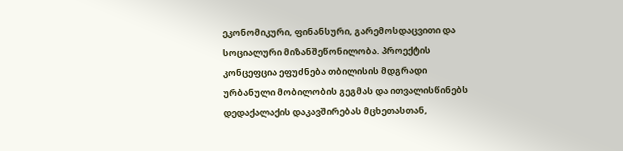ეკონომიკური, ფინანსური, გარემოსდაცვითი და სოციალური მიზანშეწონილობა. პროექტის კონცეფცია ეფუძნება თბილისის მდგრადი ურბანული მობილობის გეგმას და ითვალისწინებს დედაქალაქის დაკავშირებას მცხეთასთან,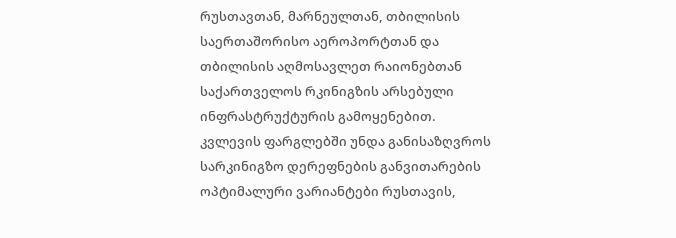რუსთავთან, მარნეულთან, თბილისის საერთაშორისო აეროპორტთან და თბილისის აღმოსავლეთ რაიონებთან საქართველოს რკინიგზის არსებული ინფრასტრუქტურის გამოყენებით.
კვლევის ფარგლებში უნდა განისაზღვროს სარკინიგზო დერეფნების განვითარების ოპტიმალური ვარიანტები რუსთავის,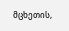მცხეთის,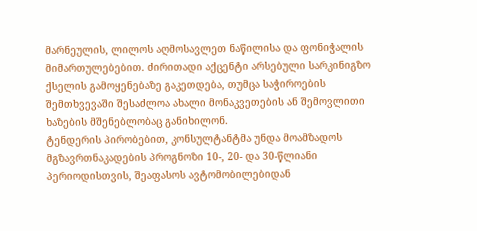მარნეულის, ლილოს აღმოსავლეთ ნაწილისა და ფონიჭალის მიმართულებებით. ძირითადი აქცენტი არსებული სარკინიგზო ქსელის გამოყენებაზე გაკეთდება, თუმცა საჭიროების შემთხვევაში შესაძლოა ახალი მონაკვეთების ან შემოვლითი ხაზების მშენებლობაც განიხილონ.
ტენდერის პირობებით, კონსულტანტმა უნდა მოამზადოს მგზავრთნაკადების პროგნოზი 10-, 20- და 30-წლიანი პერიოდისთვის, შეაფასოს ავტომობილებიდან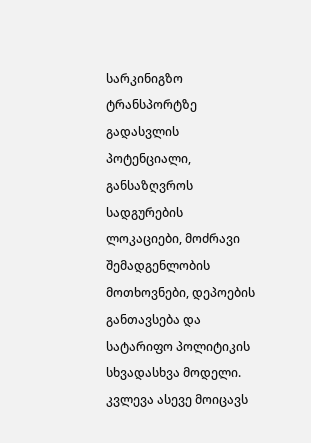სარკინიგზო ტრანსპორტზე გადასვლის პოტენციალი, განსაზღვროს სადგურების ლოკაციები, მოძრავი შემადგენლობის მოთხოვნები, დეპოების განთავსება და სატარიფო პოლიტიკის სხვადასხვა მოდელი.
კვლევა ასევე მოიცავს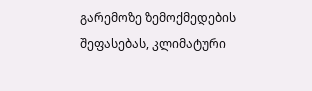გარემოზე ზემოქმედების შეფასებას, კლიმატური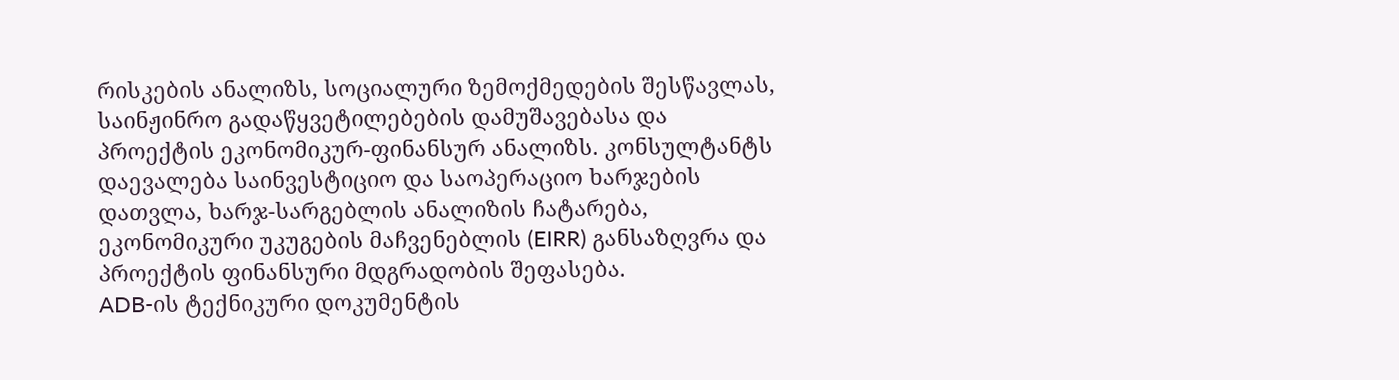რისკების ანალიზს, სოციალური ზემოქმედების შესწავლას, საინჟინრო გადაწყვეტილებების დამუშავებასა და პროექტის ეკონომიკურ-ფინანსურ ანალიზს. კონსულტანტს დაევალება საინვესტიციო და საოპერაციო ხარჯების დათვლა, ხარჯ-სარგებლის ანალიზის ჩატარება, ეკონომიკური უკუგების მაჩვენებლის (EIRR) განსაზღვრა და პროექტის ფინანსური მდგრადობის შეფასება.
ADB-ის ტექნიკური დოკუმენტის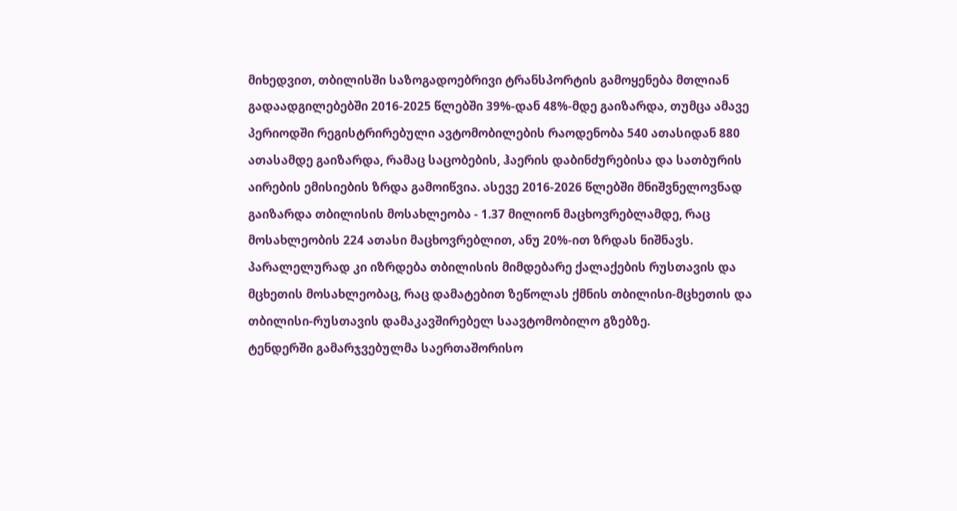მიხედვით, თბილისში საზოგადოებრივი ტრანსპორტის გამოყენება მთლიან გადაადგილებებში 2016-2025 წლებში 39%-დან 48%-მდე გაიზარდა, თუმცა ამავე პერიოდში რეგისტრირებული ავტომობილების რაოდენობა 540 ათასიდან 880 ათასამდე გაიზარდა, რამაც საცობების, ჰაერის დაბინძურებისა და სათბურის აირების ემისიების ზრდა გამოიწვია. ასევე 2016-2026 წლებში მნიშვნელოვნად გაიზარდა თბილისის მოსახლეობა - 1.37 მილიონ მაცხოვრებლამდე, რაც მოსახლეობის 224 ათასი მაცხოვრებლით, ანუ 20%-ით ზრდას ნიშნავს. პარალელურად კი იზრდება თბილისის მიმდებარე ქალაქების რუსთავის და მცხეთის მოსახლეობაც, რაც დამატებით ზეწოლას ქმნის თბილისი-მცხეთის და თბილისი-რუსთავის დამაკავშირებელ საავტომობილო გზებზე.
ტენდერში გამარჯვებულმა საერთაშორისო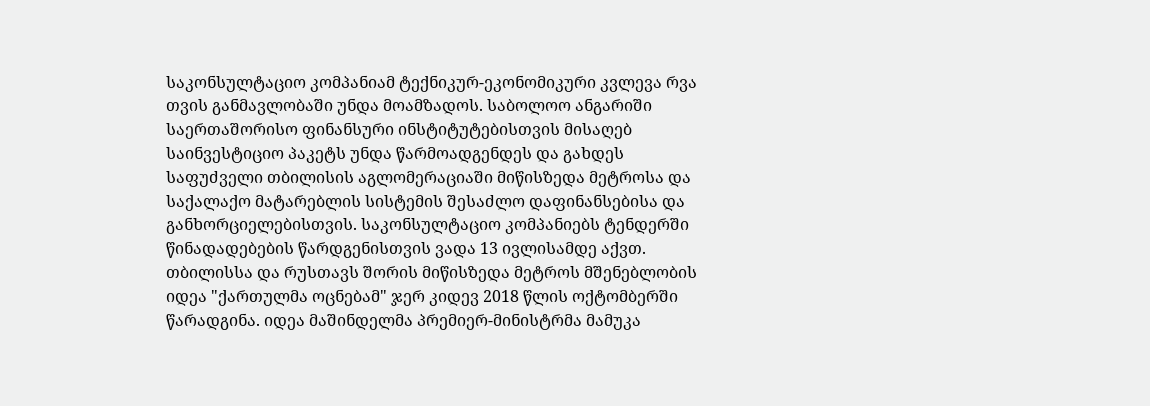საკონსულტაციო კომპანიამ ტექნიკურ-ეკონომიკური კვლევა რვა თვის განმავლობაში უნდა მოამზადოს. საბოლოო ანგარიში საერთაშორისო ფინანსური ინსტიტუტებისთვის მისაღებ საინვესტიციო პაკეტს უნდა წარმოადგენდეს და გახდეს საფუძველი თბილისის აგლომერაციაში მიწისზედა მეტროსა და საქალაქო მატარებლის სისტემის შესაძლო დაფინანსებისა და განხორციელებისთვის. საკონსულტაციო კომპანიებს ტენდერში წინადადებების წარდგენისთვის ვადა 13 ივლისამდე აქვთ.
თბილისსა და რუსთავს შორის მიწისზედა მეტროს მშენებლობის იდეა "ქართულმა ოცნებამ" ჯერ კიდევ 2018 წლის ოქტომბერში წარადგინა. იდეა მაშინდელმა პრემიერ-მინისტრმა მამუკა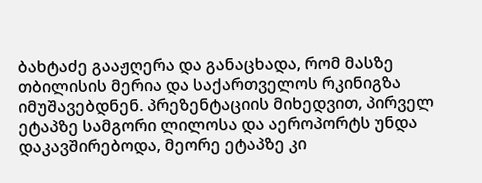ბახტაძე გააჟღერა და განაცხადა, რომ მასზე თბილისის მერია და საქართველოს რკინიგზა იმუშავებდნენ. პრეზენტაციის მიხედვით, პირველ ეტაპზე სამგორი ლილოსა და აეროპორტს უნდა დაკავშირებოდა, მეორე ეტაპზე კი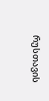რუსთავის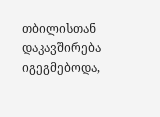თბილისთან დაკავშირება იგეგმებოდა,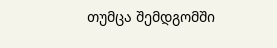თუმცა შემდგომში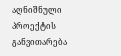აღნიშნული პროექტის განვითარება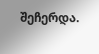შეჩერდა.